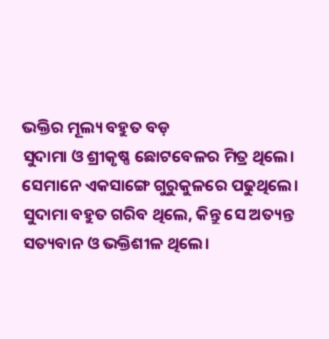ଭକ୍ତିର ମୂଲ୍ୟ ବହୁତ ବଡ଼
ସୁଦାମା ଓ ଶ୍ରୀକୃଷ୍ଣ ଛୋଟବେଳର ମିତ୍ର ଥିଲେ। ସେମାନେ ଏକସାଙ୍ଗେ ଗୁରୁକୁଳରେ ପଢୁଥିଲେ। ସୁଦାମା ବହୁତ ଗରିବ ଥିଲେ, କିନ୍ତୁ ସେ ଅତ୍ୟନ୍ତ ସତ୍ୟବାନ ଓ ଭକ୍ତିଶୀଳ ଥିଲେ।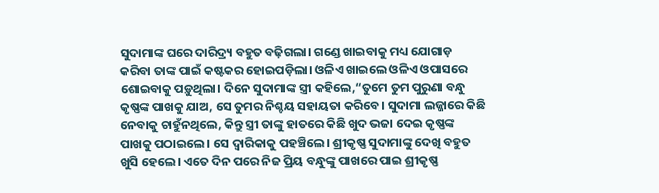ସୁଦାମାଙ୍କ ଘରେ ଦାରିଦ୍ର୍ୟ ବହୁତ ବଢ଼ିଗଲା। ଗଣ୍ଡେ ଖାଇବାକୁ ମଧ୍ୟ ଯୋଗାଡ଼ କରିବା ତାଙ୍କ ପାଇଁ କଷ୍ଟକର ହୋଇପଡ଼ିଲା। ଓଳିଏ ଖାଇଲେ ଓଳିଏ ଓପାସରେ ଶୋଇବାକୁ ପଡ଼ୁଥିଲା। ଦିନେ ସୁଦାମାଙ୍କ ସ୍ତ୍ରୀ କହିଲେ,“ତୁମେ ତୁମ ପୁରୁଣା ବନ୍ଧୁ କୃଷ୍ଣଙ୍କ ପାଖକୁ ଯାଅ, ସେ ତୁମର ନିଶ୍ଚୟ ସହାୟତା କରିବେ। ସୁଦାମା ଲଜ୍ଜାରେ କିଛି ନେବାକୁ ଚାହୁଁନଥିଲେ, କିନ୍ତୁ ସ୍ତ୍ରୀ ତାଙ୍କୁ ହାତରେ କିଛି ଖୁଦ ଭଜା ଦେଇ କୃଷ୍ଣଙ୍କ ପାଖକୁ ପଠାଇଲେ। ସେ ଦ୍ୱାରିକାକୁ ପହଞ୍ଚିଲେ। ଶ୍ରୀକୃଷ୍ଣ ସୁଦାମାଙ୍କୁ ଦେଖି ବହୁତ ଖୁସି ହେଲେ। ଏତେ ଦିନ ପରେ ନିଜ ପ୍ରିୟ ବନ୍ଧୁଙ୍କୁ ପାଖରେ ପାଇ ଶ୍ରୀକୃଷ୍ଣ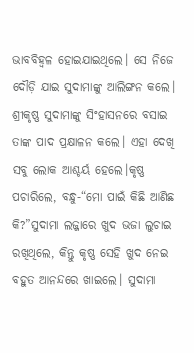ଭାବବିହ୍ବଳ ହୋଇଯାଇଥିଲେ। ସେ ନିଜେ ଦୌଡ଼ି ଯାଇ ସୁଦାମାଙ୍କୁ ଆଲିଙ୍ଗନ କଲେ। ଶ୍ରୀକୃଷ୍ଣ ସୁଦାମାଙ୍କୁ ସିଂହାସନରେ ବସାଇ ତାଙ୍କ ପାଦ ପ୍ରକ୍ଷାଳନ କଲେ। ଏହା ଦେଖି ସବୁ ଲୋକ ଆଶ୍ଚର୍ୟ ହେଲେ।କୃଷ୍ଣ ପଚାରିଲେ, ବନ୍ଧୁ-“ମୋ ପାଇଁ କିଛି ଆଣିଛ କି?”ସୁଦାମା ଲଜ୍ଜାରେ ଖୁଦ ଭଜା ଲୁଚାଇ ରଖିଥିଲେ, କିନ୍ତୁ କୃଷ୍ଣ ସେହି ଖୁଦ ନେଇ ବହୁତ ଆନନ୍ଦରେ ଖାଇଲେ। ସୁଦାମା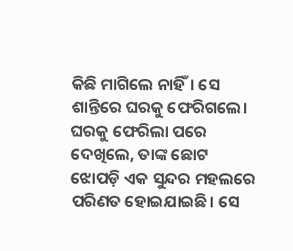କିଛି ମାଗିଲେ ନାହିଁ। ସେ ଶାନ୍ତିରେ ଘରକୁ ଫେରିଗଲେ। ଘରକୁ ଫେରିଲା ପରେ ଦେଖିଲେ, ତାଙ୍କ ଛୋଟ ଝୋପଡ଼ି ଏକ ସୁନ୍ଦର ମହଲରେ ପରିଣତ ହୋଇଯାଇଛି। ସେ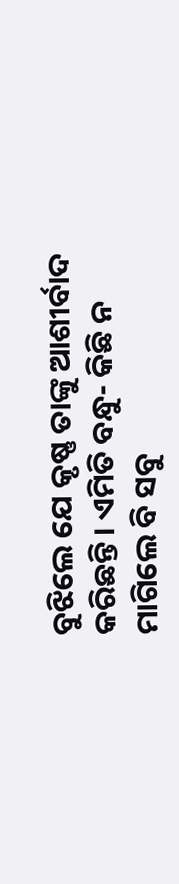ବୁଝିଲେ ଯେ କୃଷ୍ଣ ତାଙ୍କୁ ଆଶୀର୍ବାଦ କରିଛନ୍ତି। ଏମିତି ବନ୍ଧୁ- କିଛି ନ ମାଗିଲେ ବି ସବୁ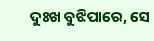ଦୁଃଖ ବୁଝିପାରେ, ସେ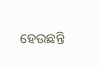ହେଉଛନ୍ତି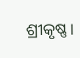ଶ୍ରୀକୃଷ୍ଣ।